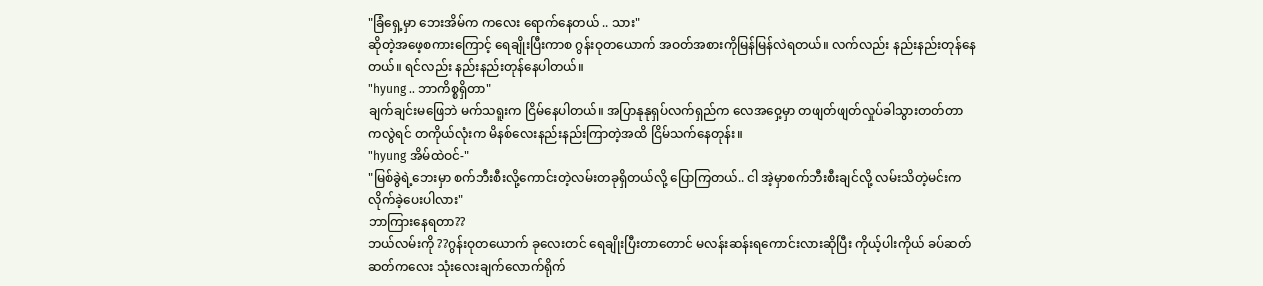"ခြံရှေ့မှာ ဘေးအိမ်က ကလေး ရောက်နေတယ် .. သား"
ဆိုတဲ့အဖေ့စကားကြောင့် ရေချိုးပြီးကာစ ဂွန်းဝုတယောက် အဝတ်အစားကိုမြန်မြန်လဲရတယ်။ လက်လည်း နည်းနည်းတုန်နေတယ်။ ရင်လည်း နည်းနည်းတုန်နေပါတယ်။
"hyung .. ဘာကိစ္စရှိတာ"
ချက်ချင်းမဖြေဘဲ မက်သရူးက ငြိမ်နေပါတယ်။ အပြာနုနုရှပ်လက်ရှည်က လေအဝှေ့မှာ တဖျတ်ဖျတ်လှုပ်ခါသွားတတ်တာကလွဲရင် တကိုယ်လုံးက မိနစ်လေးနည်းနည်းကြာတဲ့အထိ ငြိမ်သက်နေတုန်း။
"hyung အိမ်ထဲဝင်-"
"မြစ်ခွဲရဲ့ဘေးမှာ စက်ဘီးစီးလို့ကောင်းတဲ့လမ်းတခုရှိတယ်လို့ ပြောကြတယ်.. ငါ အဲ့မှာစက်ဘီးစီးချင်လို့ လမ်းသိတဲ့မင်းက လိုက်ခဲ့ပေးပါလား"
ဘာကြားနေရတာ??
ဘယ်လမ်းကို ??ဂွန်းဝုတယောက် ခုလေးတင် ရေချိုးပြီးတာတောင် မလန်းဆန်းရကောင်းလားဆိုပြီး ကိုယ့်ပါးကိုယ် ခပ်ဆတ်ဆတ်ကလေး သုံးလေးချက်လောက်ရိုက်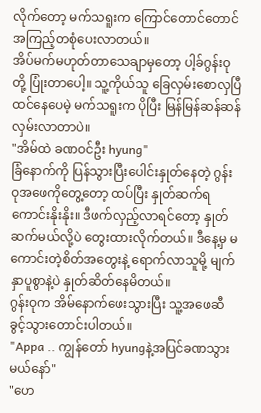လိုက်တော့ မက်သရူးက ကြောင်တောင်တောင်အကြည့်တစုံပေးလာတယ်။
အိပ်မက်မဟုတ်တာသေချာမှတော့ ပါ့ခ်ဂွန်းဝုတို့ ပြုံးတာပေါ့။ သူ့ကိုယ်သူ ခြေလှမ်းစောလှပြီထင်နေပေမဲ့ မက်သရူးက ပိုပြီး မြန်မြန်ဆန်ဆန်လှမ်းလာတာပဲ။
"အိမ်ထဲ ခဏဝင်ဦး hyung"
ခြံနောက်ကို ပြန်သွားပြီးပေါင်းနှုတ်နေတဲ့ ဂွန်းဝုအဖေကိုတွေ့တော့ ထပ်ပြီး နှုတ်ဆက်ရကောင်းနိုးနိုး။ ဒီဖက်လှည့်လာရင်တော့ နှုတ်ဆက်မယ်လို့ပဲ တွေးထားလိုက်တယ်။ ဒီနေ့မှ မကောင်းတဲ့စိတ်အတွေးနဲ့ ရောက်လာသူမို့ မျက်နှာပူစွာနဲ့ပဲ နှုတ်ဆိတ်နေမိတယ်။
ဂွန်းဝုက အိမ်နောက်ဖေးသွားပြီး သူ့အဖေဆီ ခွင့်သွားတောင်းပါတယ်။
"Appa .. ကျွန်တော် hyungနဲ့အပြင်ခဏသွားမယ်နော်"
"ဟေ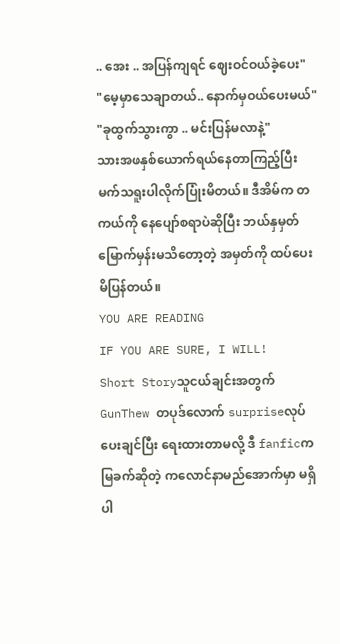.. အေး .. အပြန်ကျရင် ဈေးဝင်ဝယ်ခဲ့ပေး"
"မေ့မှာသေချာတယ်.. နောက်မှဝယ်ပေးမယ်"
"ခုထွက်သွားကွာ .. မင်းပြန်မလာနဲ့"
သားအဖနှစ်ယောက်ရယ်နေတာကြည့်ပြီး မက်သရူးပါလိုက်ပြုံးမိတယ်။ ဒီအိမ်က တကယ်ကို နေပျော်စရာပဲဆိုပြီး ဘယ်နှမှတ်မြောက်မှန်းမသိတော့တဲ့ အမှတ်ကို ထပ်ပေးမိပြန်တယ်။
YOU ARE READING
IF YOU ARE SURE, I WILL!
Short Storyသူငယ်ချင်းအတွက် GunThew တပုဒ်လောက် surpriseလုပ်ပေးချင်ပြီး ရေးထားတာမလို့ ဒီ fanficက မြခက်ဆိုတဲ့ ကလောင်နာမည်အောက်မှာ မရှိပါ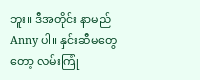ဘူး။ ဒီအတိုင်း နာမည်Anny ပါ။ နှင်းဆီမတွေတော့ လမ်းကြုံ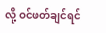လို့ ဝင်ဖတ်ချင်ရင်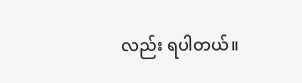လည်း ရပါတယ်။